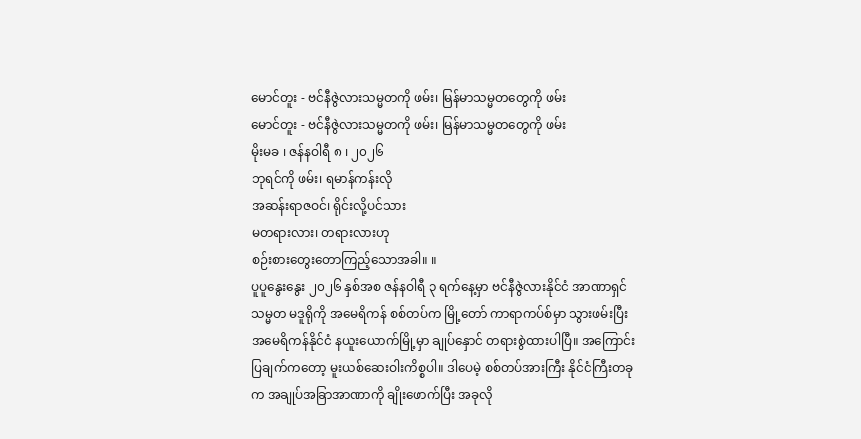မောင်တူး - ဗင်နီဇွဲလားသမ္မတကို ဖမ်း၊ မြန်မာသမ္မတတွေကို ဖမ်း
မောင်တူး - ဗင်နီဇွဲလားသမ္မတကို ဖမ်း၊ မြန်မာသမ္မတတွေကို ဖမ်း
မိုးမခ ၊ ဇန်နဝါရီ ၈ ၊ ၂၀၂၆
ဘုရင်ကို ဖမ်း၊ ရမာန်ကန်းလို
အဆန်းရာဇဝင်၊ ရိုင်းလို့ပင်သား
မတရားလား၊ တရားလားဟု
စဉ်းစားတွေးတောကြည့်သောအခါ။ ။
ပူပူနွေးနွေး ၂၀၂၆ နှစ်အစ ဇန်နဝါရီ ၃ ရက်နေ့မှာ ဗင်နီဇွဲလားနိုင်ငံ အာဏာရှင် သမ္မတ မဒူရိုကို အမေရိကန် စစ်တပ်က မြို့တော် ကာရာကပ်စ်မှာ သွားဖမ်းပြီး အမေရိကန်နိုင်ငံ နယူးယောက်မြို့မှာ ချုပ်နှောင် တရားစွဲထားပါပြီ။ အကြောင်းပြချက်ကတော့ မူးယစ်ဆေးဝါးကိစ္စပါ။ ဒါပေမဲ့ စစ်တပ်အားကြီး နိုင်ငံကြီးတခုက အချုပ်အခြာအာဏာကို ချိုးဖောက်ပြီး အခုလို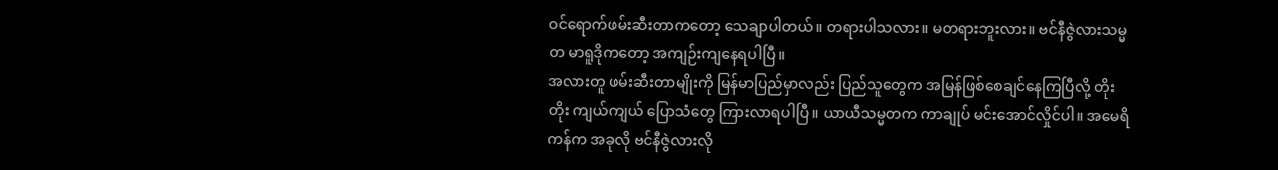ဝင်ရောက်ဖမ်းဆီးတာကတော့ သေချာပါတယ်။ တရားပါသလား။ မတရားဘူးလား။ ဗင်နီဇွဲလားသမ္မတ မာရူဒိုကတော့ အကျဉ်းကျနေရပါပြီ။
အလားတူ ဖမ်းဆီးတာမျိုးကို မြန်မာပြည်မှာလည်း ပြည်သူတွေက အမြန်ဖြစ်စေချင်နေကြပြီလို့ တိုးတိုး ကျယ်ကျယ် ပြောသံတွေ ကြားလာရပါပြီ။ ယာယီသမ္မတက ကာချုပ် မင်းအောင်လှိုင်ပါ။ အမေရိကန်က အခုလို ဗင်နီဇွဲလားလို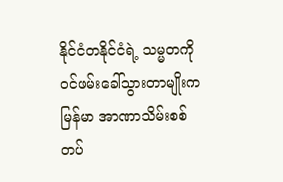နိုင်ငံတနိုင်ငံရဲ့ သမ္မတကို ဝင်ဖမ်းခေါ်သွားတာမျိုးက မြန်မာ အာဏာသိမ်းစစ်တပ်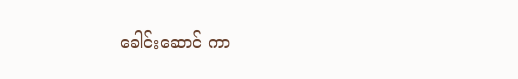ခေါင်းဆောင် ကာ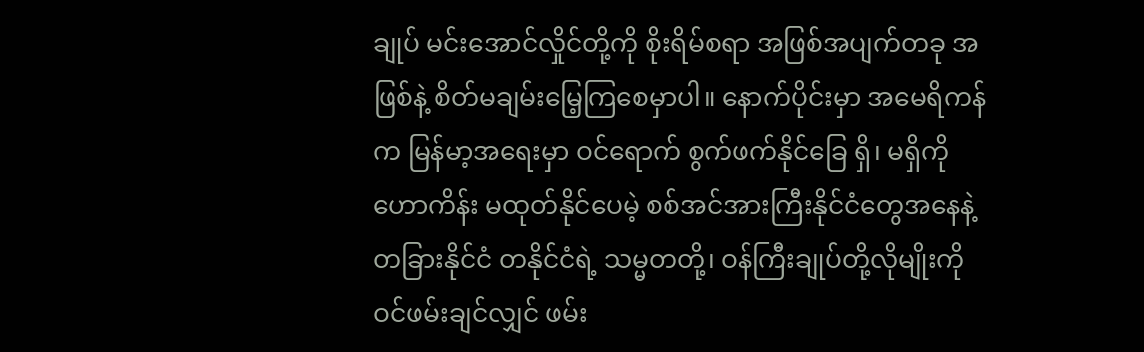ချုပ် မင်းအောင်လှိုင်တို့ကို စိုးရိမ်စရာ အဖြစ်အပျက်တခု အဖြစ်နဲ့ စိတ်မချမ်းမြေ့ကြစေမှာပါ။ နောက်ပိုင်းမှာ အမေရိကန်က မြန်မာ့အရေးမှာ ဝင်ရောက် စွက်ဖက်နိုင်ခြေ ရှိ၊ မရှိကို ဟောကိန်း မထုတ်နိုင်ပေမဲ့ စစ်အင်အားကြီးနိုင်ငံတွေအနေနဲ့ တခြားနိုင်ငံ တနိုင်ငံရဲ့ သမ္မတတို့၊ ဝန်ကြီးချုပ်တို့လိုမျိုးကို ဝင်ဖမ်းချင်လျှင် ဖမ်း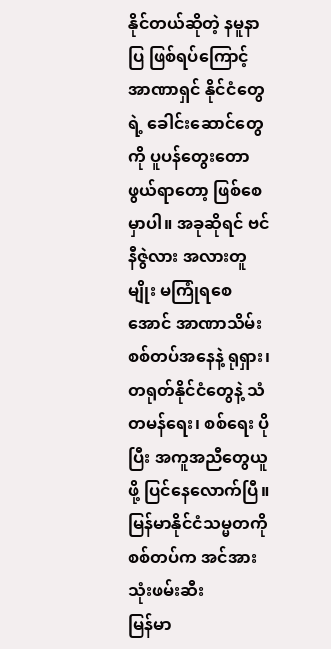နိုင်တယ်ဆိုတဲ့ နမူနာပြ ဖြစ်ရပ်ကြောင့် အာဏာရှင် နိုင်ငံတွေရဲ့ ခေါင်းဆောင်တွေကို ပူပန်တွေးတောဖွယ်ရာတော့ ဖြစ်စေမှာပါ။ အခုဆိုရင် ဗင်နီဇွဲလား အလားတူမျိုး မကြုံရစေအောင် အာဏာသိမ်း စစ်တပ်အနေနဲ့ ရုရှား၊ တရုတ်နိုင်ငံတွေနဲ့ သံတမန်ရေး၊ စစ်ရေး ပိုပြီး အကူအညီတွေယူဖို့ ပြင်နေလောက်ပြီ။
မြန်မာနိုင်ငံသမ္မတကို စစ်တပ်က အင်အားသုံးဖမ်းဆီး
မြန်မာ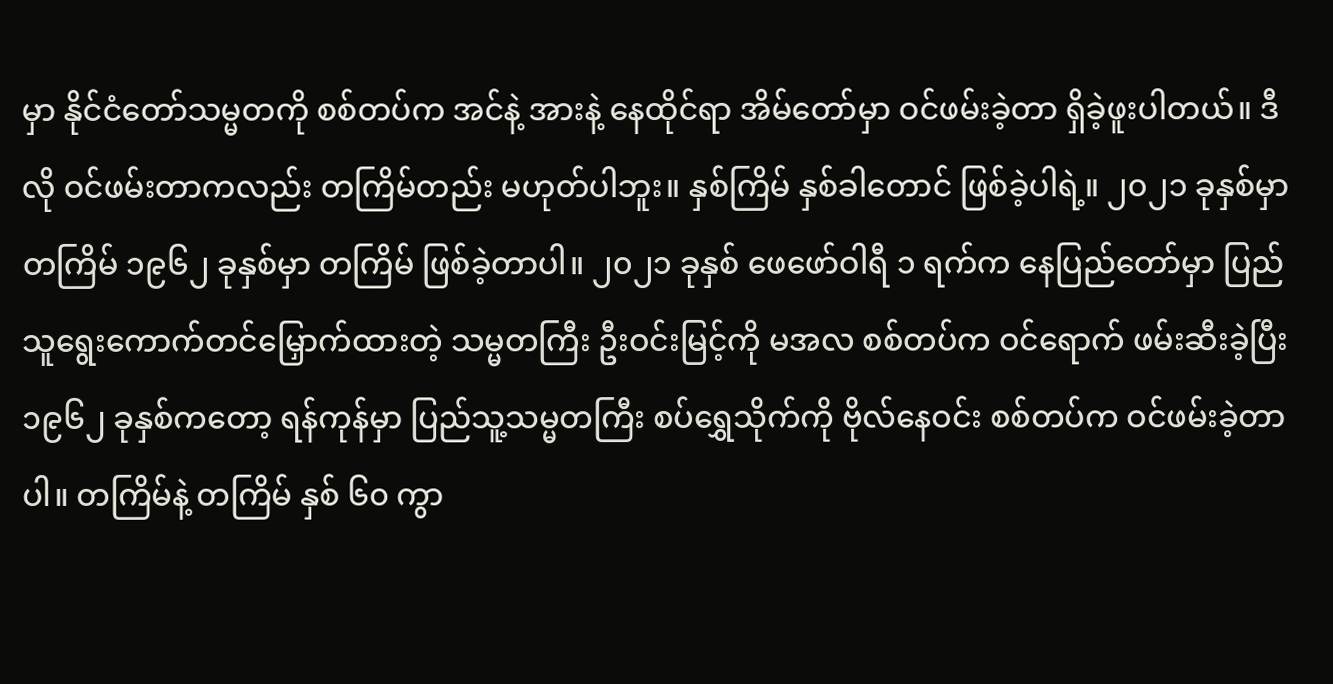မှာ နိုင်ငံတော်သမ္မတကို စစ်တပ်က အင်နဲ့ အားနဲ့ နေထိုင်ရာ အိမ်တော်မှာ ဝင်ဖမ်းခဲ့တာ ရှိခဲ့ဖူးပါတယ်။ ဒီလို ဝင်ဖမ်းတာကလည်း တကြိမ်တည်း မဟုတ်ပါဘူး။ နှစ်ကြိမ် နှစ်ခါတောင် ဖြစ်ခဲ့ပါရဲ့။ ၂၀၂၁ ခုနှစ်မှာ တကြိမ် ၁၉၆၂ ခုနှစ်မှာ တကြိမ် ဖြစ်ခဲ့တာပါ။ ၂၀၂၁ ခုနှစ် ဖေဖော်ဝါရီ ၁ ရက်က နေပြည်တော်မှာ ပြည်သူရွေးကောက်တင်မြှောက်ထားတဲ့ သမ္မတကြီး ဦးဝင်းမြင့်ကို မအလ စစ်တပ်က ဝင်ရောက် ဖမ်းဆီးခဲ့ပြီး ၁၉၆၂ ခုနှစ်ကတော့ ရန်ကုန်မှာ ပြည်သူ့သမ္မတကြီး စပ်ရွှေသိုက်ကို ဗိုလ်နေဝင်း စစ်တပ်က ဝင်ဖမ်းခဲ့တာပါ။ တကြိမ်နဲ့ တကြိမ် နှစ် ၆၀ ကွာ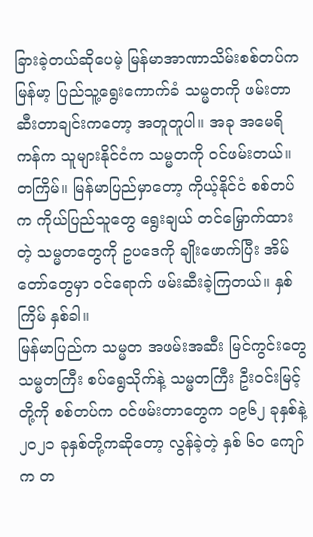ခြားခဲ့တယ်ဆိုပေမဲ့ မြန်မာအာဏာသိမ်းစစ်တပ်က မြန်မာ့ ပြည်သူ့ရွေးကောက်ခံ သမ္မတကို ဖမ်းတာဆီးတာချင်းကတော့ အတူတူပါ။ အခု အမေရိကန်က သူများနိုင်ငံက သမ္မတကို ဝင်ဖမ်းတယ်။ တကြိမ်။ မြန်မာပြည်မှာတော့ ကိုယ့်နိုင်ငံ စစ်တပ်က ကိုယ်ပြည်သူတွေ ရွေးချယ် တင်မြှောက်ထားတဲ့ သမ္မတတွေကို ဥပဒေကို ချိုးဖောက်ပြီး အိမ်တော်တွေမှာ ဝင်ရောက် ဖမ်းဆီးခဲ့ကြတယ်။ နှစ်ကြိမ် နှစ်ခါ။
မြန်မာပြည်က သမ္မတ အဖမ်းအဆီး မြင်ကွင်းတွေ
သမ္မတကြီး စပ်ရွေသိုက်နဲ့ သမ္မတကြီး ဦးဝင်းမြင့်တို့ကို စစ်တပ်က ဝင်ဖမ်းတာတွေက ၁၉၆၂ ခုနှစ်နဲ့ ၂၀၂၁ ခုနှစ်တို့ကဆိုတော့ လွန်ခဲ့တဲ့ နှစ် ၆၀ ကျော်က တ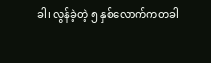ခါ၊ လွန်ခဲ့တဲ့ ၅ နှစ်လောက်ကတခါ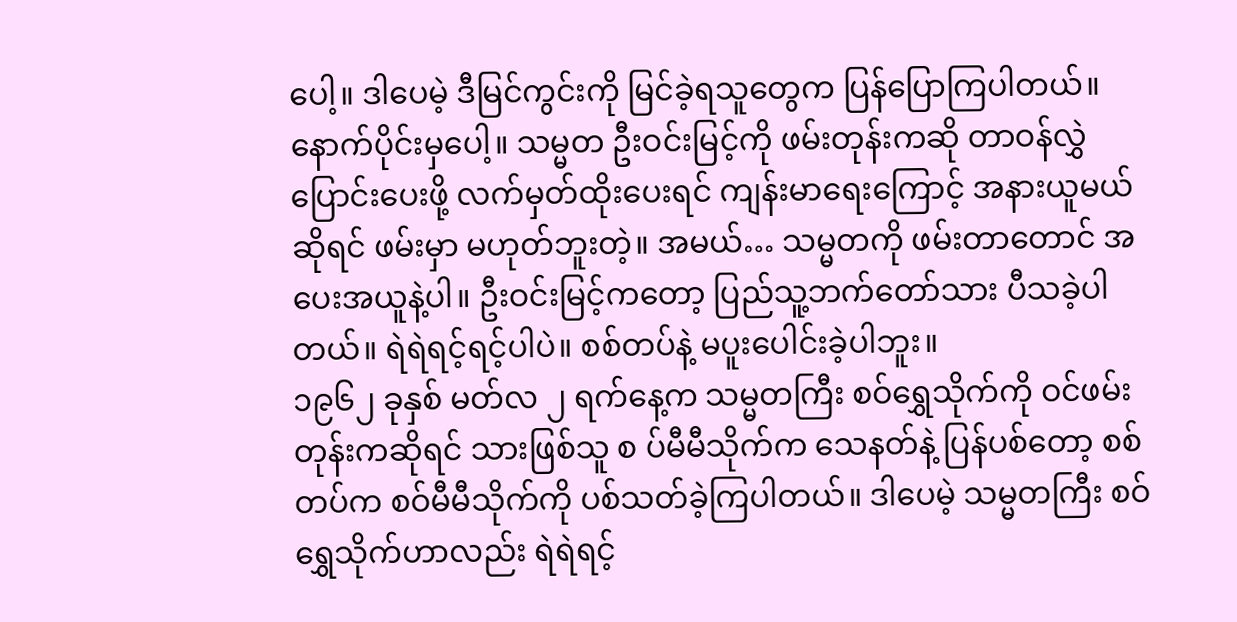ပေါ့။ ဒါပေမဲ့ ဒီမြင်ကွင်းကို မြင်ခဲ့ရသူတွေက ပြန်ပြောကြပါတယ်။ နောက်ပိုင်းမှပေါ့။ သမ္မတ ဦးဝင်းမြင့်ကို ဖမ်းတုန်းကဆို တာဝန်လွှဲပြောင်းပေးဖို့ လက်မှတ်ထိုးပေးရင် ကျန်းမာရေးကြောင့် အနားယူမယ် ဆိုရင် ဖမ်းမှာ မဟုတ်ဘူးတဲ့။ အမယ်… သမ္မတကို ဖမ်းတာတောင် အပေးအယူနဲ့ပါ။ ဦးဝင်းမြင့်ကတော့ ပြည်သူ့ဘက်တော်သား ပီသခဲ့ပါတယ်။ ရဲရဲရင့်ရင့်ပါပဲ။ စစ်တပ်နဲ့ မပူးပေါင်းခဲ့ပါဘူး။
၁၉၆၂ ခုနှစ် မတ်လ ၂ ရက်နေ့က သမ္မတကြီး စဝ်ရွှေသိုက်ကို ဝင်ဖမ်းတုန်းကဆိုရင် သားဖြစ်သူ စ ပ်မီမီသိုက်က သေနတ်နဲ့ ပြန်ပစ်တော့ စစ်တပ်က စဝ်မီမီသိုက်ကို ပစ်သတ်ခဲ့ကြပါတယ်။ ဒါပေမဲ့ သမ္မတကြီး စဝ်ရွှေသိုက်ဟာလည်း ရဲရဲရင့်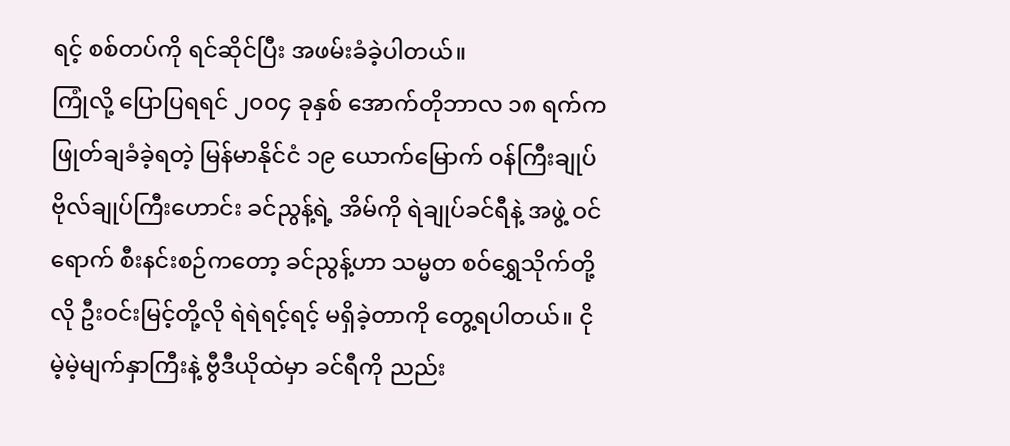ရင့် စစ်တပ်ကို ရင်ဆိုင်ပြီး အဖမ်းခံခဲ့ပါတယ်။
ကြုံလို့ ပြောပြရရင် ၂၀၀၄ ခုနှစ် အောက်တိုဘာလ ၁၈ ရက်က ဖြုတ်ချခံခဲ့ရတဲ့ မြန်မာနိုင်ငံ ၁၉ ယောက်မြောက် ဝန်ကြီးချုပ် ဗိုလ်ချုပ်ကြီးဟောင်း ခင်ညွန့်ရဲ့ အိမ်ကို ရဲချုပ်ခင်ရီနဲ့ အဖွဲ့ ဝင်ရောက် စီးနင်းစဉ်ကတော့ ခင်ညွန့်ဟာ သမ္မတ စဝ်ရွှေသိုက်တို့လို ဦးဝင်းမြင့်တို့လို ရဲရဲရင့်ရင့် မရှိခဲ့တာကို တွေ့ရပါတယ်။ ငိုမဲ့မဲ့မျက်နှာကြီးနဲ့ ဗွီဒီယိုထဲမှာ ခင်ရီကို ညည်း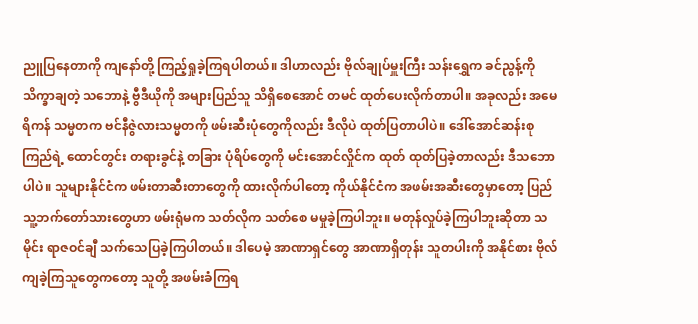ညူပြနေတာကို ကျနော်တို့ ကြည့်ရှုခဲ့ကြရပါတယ်။ ဒါဟာလည်း ဗိုလ်ချုပ်မှူးကြီး သန်းရွှေက ခင်ညွန့်ကို သိက္ခာချတဲ့ သဘောနဲ့ ဗွီဒီယိုကို အများပြည်သူ သိရှိစေအောင် တမင် ထုတ်ပေးလိုက်တာပါ။ အခုလည်း အမေရိကန် သမ္မတက ဗင်နီဇွဲလားသမ္မတကို ဖမ်းဆီးပုံတွေကိုလည်း ဒီလိုပဲ ထုတ်ပြတာပါပဲ။ ဒေါ်အောင်ဆန်းစုကြည်ရဲ့ ထောင်တွင်း တရားခွင်နဲ့ တခြား ပုံရိပ်တွေကို မင်းအောင်လှိုင်က ထုတ် ထုတ်ပြခဲ့တာလည်း ဒီသဘောပါပဲ။ သူများနိုင်ငံက ဖမ်းတာဆီးတာတွေကို ထားလိုက်ပါတော့ ကိုယ်နိုင်ငံက အဖမ်းအဆီးတွေမှာတော့ ပြည်သူ့ဘက်တော်သားတွေဟာ ဖမ်းရုံမက သတ်လိုက သတ်စေ မမှုခဲ့ကြပါဘူး။ မတုန်လှုပ်ခဲ့ကြပါဘူးဆိုတာ သမိုင်း ရာဇဝင်ချီ သက်သေပြခဲ့ကြပါတယ်။ ဒါပေမဲ့ အာဏာရှင်တွေ အာဏာရှိတုန်း သူတပါးကို အနိုင်စား ဗိုလ်ကျခဲ့ကြသူတွေကတော့ သူတို့ အဖမ်းခံကြရ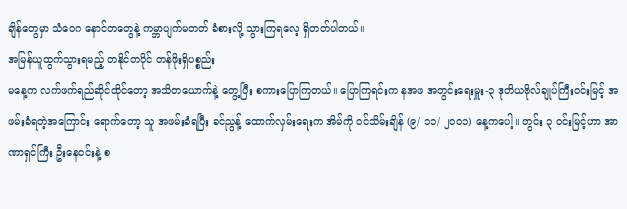ချိန်တွေမှာ သံဝေဂ နောင်တတွေနဲ့ ကမ္ဘာပျက်မတတ် ခံစားလို့ သွားကြရလေ့ ရှိတတ်ပါတယ်။
အမြန်ယူထွက်သွားရမည့် တနိုင်တပိုင် တန်ဖိုးရှိပစ္စည်း
မနေ့က လက်ဖက်ရည်ဆိုင်ထိုင်တော့ အသိတယောက်နဲ့ တွေ့ပြီး စကားပြောကြတယ်။ ပြောကြရင်းက နအဖ အတွင်းရေးမှူး-၃ ဒုတိယဗိုလ်ချုပ်ကြီးဝင်းမြင့် အဖမ်းခံရတဲ့အကြောင်း ရောက်တော့ သူ အဖမ်းခံရပြီး ခင်ညွန့် ထောက်လှမ်းရေးက အိမ်ကို ဝင်သိမ်းချိန် (၉/ ၁၁/ ၂၀၀၁) နေ့ကပေါ့။ တွင်း ၃ ဝင်းမြင့်ဟာ အာဏာရှင်ကြီး ဦးနေဝင်းနဲ့ စ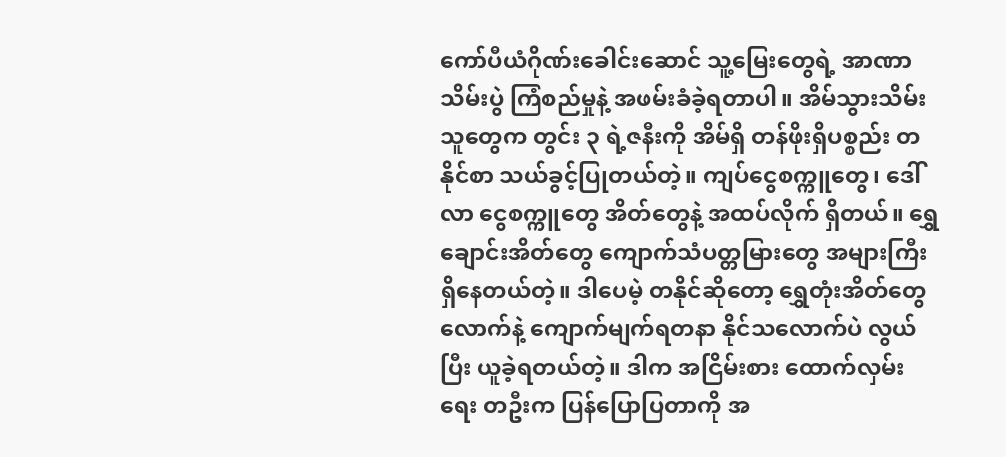ကော်ပီယံဂိုဏ်းခေါင်းဆောင် သူ့မြေးတွေရဲ့ အာဏာသိမ်းပွဲ ကြံစည်မှုနဲ့ အဖမ်းခံခဲ့ရတာပါ။ အိမ်သွားသိမ်းသူတွေက တွင်း ၃ ရဲ့ဇနီးကို အိမ်ရှိ တန်ဖိုးရှိပစ္စည်း တနိုင်စာ သယ်ခွင့်ပြုတယ်တဲ့။ ကျပ်ငွေစက္ကူတွေ၊ ဒေါ်လာ ငွေစက္ကူတွေ အိတ်တွေနဲ့ အထပ်လိုက် ရှိတယ်။ ရွှေချောင်းအိတ်တွေ ကျောက်သံပတ္တမြားတွေ အများကြီး ရှိနေတယ်တဲ့။ ဒါပေမဲ့ တနိုင်ဆိုတော့ ရွှေတုံးအိတ်တွေလောက်နဲ့ ကျောက်မျက်ရတနာ နိုင်သလောက်ပဲ လွယ်ပြီး ယူခဲ့ရတယ်တဲ့။ ဒါက အငြိမ်းစား ထောက်လှမ်းရေး တဦးက ပြန်ပြောပြတာကို အ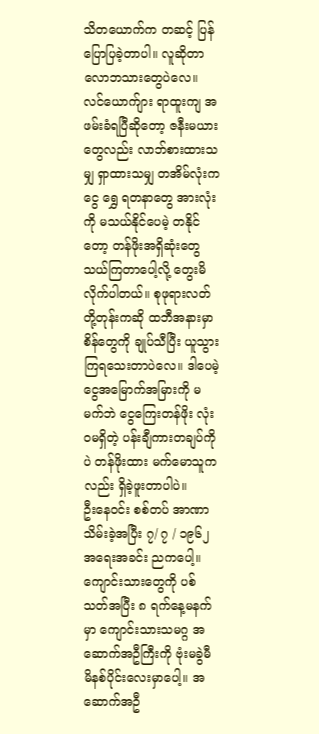သိတယောက်က တဆင့် ပြန်ပြောပြခဲ့တာပါ။ လူဆိုတာ လောဘသားတွေပဲလေ။ လင်ယောက်ျား ရာထူးကျ အဖမ်းခံရပြီဆိုတော့ ဇနီးမယားတွေလည်း လာဘ်စားထားသမျှ ရှာထားသမျှ တအိမ်လုံးက ငွေ ရွှေ ရတနာတွေ အားလုံးကို မသယ်နိုင်ပေမဲ့ တနိုင်တော့ တန်ဖိုးအရှိဆုံးတွေ သယ်ကြတာပေါ့လို့ တွေးမိလိုက်ပါတယ်။ စုဖုရားလတ် တို့တုန်းကဆို ထဘီအနားမှာ စိန်တွေကို ချုပ်သီပြီး ယူသွားကြရသေးတာပဲလေ။ ဒါပေမဲ့ ငွေအမြောက်အမြားကို မမက်ဘဲ ငွေကြေးတန်ဖိုး လုံးဝမရှိတဲ့ ပန်းချီကားတချပ်ကိုပဲ တန်ဖိုးထား မက်မောသူကလည်း ရှိခဲ့ဖူးတာပါပဲ။
ဦးနေဝင်း စစ်တပ် အာဏာသိမ်းခဲ့အပြီး ၇/ ၇ / ၁၉၆၂ အရေးအခင်း ညကပေါ့။ ကျောင်းသားတွေကို ပစ်သတ်အပြီး ၈ ရက်နေ့မနက်မှာ ကျောင်းသားသမဂ္ဂ အဆောက်အဦကြီးကို ဗုံးမခွဲမီ မိနစ်ပိုင်းလေးမှာပေါ့။ အဆောက်အဦ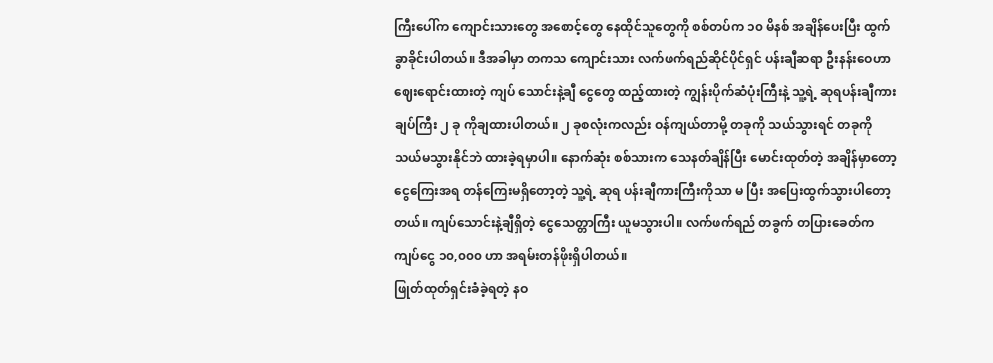ကြီးပေါ်က ကျောင်းသားတွေ အစောင့်တွေ နေထိုင်သူတွေကို စစ်တပ်က ၁၀ မိနစ် အချိန်ပေးပြီး ထွက်ခွာခိုင်းပါတယ်။ ဒီအခါမှာ တကသ ကျောင်းသား လက်ဖက်ရည်ဆိုင်ပိုင်ရှင် ပန်းချီဆရာ ဦးနန်းဝေဟာ ဈေးရောင်းထားတဲ့ ကျပ် သောင်းနဲ့ချီ ငွေတွေ ထည့်ထားတဲ့ ကျွန်းပိုက်ဆံပုံးကြီးနဲ့ သူ့ရဲ့ ဆုရပန်းချီကားချပ်ကြီး ၂ ခု ကိုချထားပါတယ်။ ၂ ခုစလုံးကလည်း ဝန်ကျယ်တာမို့ တခုကို သယ်သွားရင် တခုကို သယ်မသွားနိုင်ဘဲ ထားခဲ့ရမှာပါ။ နောက်ဆုံး စစ်သားက သေနတ်ချိန်ပြီး မောင်းထုတ်တဲ့ အချိန်မှာတော့ ငွေကြေးအရ တန်ကြေးမရှိတော့တဲ့ သူ့ရဲ့ ဆုရ ပန်းချီကားကြီးကိုသာ မ ပြီး အပြေးထွက်သွားပါတော့တယ်။ ကျပ်သောင်းနဲ့ချီရှိတဲ့ ငွေသေတ္တာကြီး ယူမသွားပါ။ လက်ဖက်ရည် တခွက် တပြားခေတ်က ကျပ်ငွေ ၁၀,၀၀၀ ဟာ အရမ်းတန်ဖိုးရှိပါတယ်။
ဖြုတ်ထုတ်ရှင်းခံခဲ့ရတဲ့ နဝ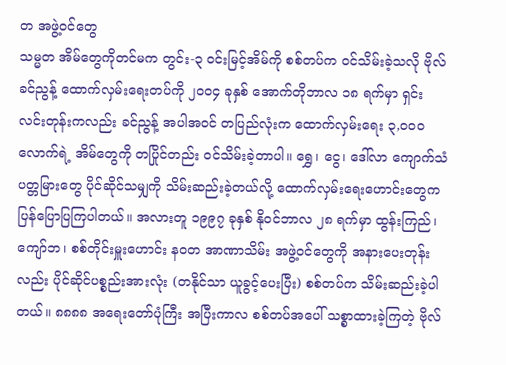တ အဖွဲ့ဝင်တွေ
သမ္မတ အိမ်တွေကိုတင်မက တွင်း-၃ ဝင်းမြင့်အိမ်ကို စစ်တပ်က ဝင်သိမ်းခဲ့သလို ဗိုလ်ခင်ညွန့် ထောက်လှမ်းရေးတပ်ကို ၂၀၀၄ ခုနှစ် အောက်တိုဘာလ ၁၈ ရက်မှာ ရှင်းလင်းတုန်းကလည်း ခင်ညွန့် အပါအဝင် တပြည်လုံးက ထောက်လှမ်းရေး ၃,၀၀၀ လောက်ရဲ့ အိမ်တွေကို တပြိုင်တည်း ဝင်သိမ်းခဲ့တာပါ။ ရွှေ၊ ငွေ၊ ဒေါ်လာ ကျောက်သံပတ္တမြားတွေ ပိုင်ဆိုင်သမျှကို သိမ်းဆည်းခဲ့တယ်လို့ ထောက်လှမ်းရေးဟောင်းတွေက ပြန်ပြောပြကြပါတယ်။ အလားတူ ၁၉၉၇ ခုနှစ် နိုဝင်ဘာလ ၂၈ ရက်မှာ ထွန်းကြည်၊ ကျော်ဘ၊ စစ်တိုင်းမှူးဟောင်း နဝတ အာဏာသိမ်း အဖွဲ့ဝင်တွေကို အနားပေးတုန်းလည်း ပိုင်ဆိုင်ပစ္စည်းအားလုံး (တနိုင်သာ ယူခွင့်ပေးပြီး) စစ်တပ်က သိမ်းဆည်းခဲ့ပါတယ်။ ၈၈၈၈ အရေးတော်ပုံကြီး အပြီးကာလ စစ်တပ်အပေါ် သစ္စာထားခဲ့ကြတဲ့ ဗိုလ်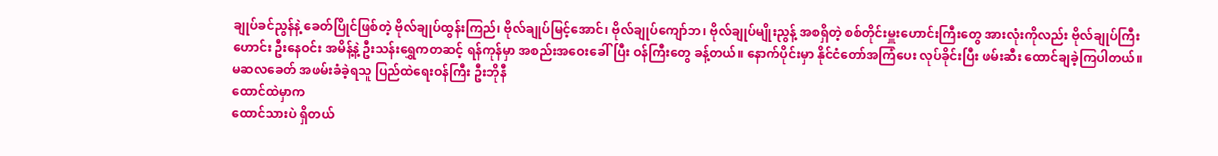ချုပ်ခင်ညွန်နဲ့ ခေတ်ပြိုင်ဖြစ်တဲ့ ဗိုလ်ချုပ်ထွန်းကြည်၊ ဗိုလ်ချုပ်မြင့်အောင်၊ ဗိုလ်ချုပ်ကျော်ဘ၊ ဗိုလ်ချုပ်မျိုးညွန့် အစရှိတဲ့ စစ်တိုင်းမှူးဟောင်းကြီးတွေ အားလုံးကိုလည်း ဗိုလ်ချုပ်ကြီးဟောင်း ဦးနေဝင်း အမိန့်နဲ့ ဦးသန်းရွှေကတဆင့် ရန်ကုန်မှာ အစည်းအဝေးခေါ်ပြီး ဝန်ကြီးတွေ ခန့်တယ်။ နောက်ပိုင်းမှာ နိုင်ငံတော်အကြံပေး လုပ်ခိုင်းပြီး ဖမ်းဆီး ထောင်ချခဲ့ကြပါတယ်။
မဆလခေတ် အဖမ်းခံခဲ့ရသူ ပြည်ထဲရေးဝန်ကြီး ဦးဘိုနီ
ထောင်ထဲမှာက
ထောင်သားပဲ ရှိတယ်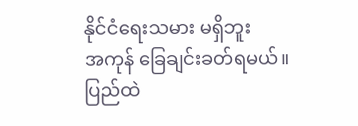နိုင်ငံရေးသမား မရှိဘူး
အကုန် ခြေချင်းခတ်ရမယ်။
ပြည်ထဲ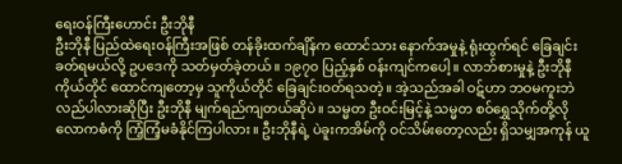ရေးဝန်ကြီးဟောင်း ဦးဘိုနီ
ဦးဘိုနီ ပြည်ထဲရေးဝန်ကြီးအဖြစ် တန်ခိုးထက်ချိန်က ထောင်သား နောက်အမှုနဲ့ ရုံးထွက်ရင် ခြေချင်းခတ်ရမယ်လို့ ဥပဒေကို သတ်မှတ်ခဲ့တယ်။ ၁၉၇၀ ပြည့်နှစ် ဝန်းကျင်ကပေါ့။ လာဘ်စားမှုနဲ့ ဦးဘိုနီကိုယ်တိုင် ထောင်ကျတော့မှ သူကိုယ်တိုင် ခြေချင်းဝတ်ရသတဲ့။ အဲ့သည်အခါ ဝဋ်ဟာ ဘဝမကူးဘဲ လည်ပါလားဆိုပြီး ဦးဘိုနီ မျက်ရည်ကျတယ်ဆိုပဲ။ သမ္မတ ဦးဝင်းမြင့်နဲ့ သမ္မတ စဝ်ရွှေသိုက်တို့လို လောကဓံကို ကြံ့ကြံ့မခံနိုင်ကြပါလား။ ဦးဘိုနီရဲ့ ပဲခူးကအိမ်ကို ဝင်သိမ်းတော့လည်း ရှိသမျှအကုန် ယူ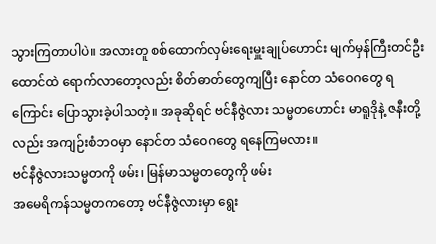သွားကြတာပါပဲ။ အလားတူ စစ်ထောက်လှမ်းရေးမှူးချုပ်ဟောင်း မျက်မှန်ကြီးတင်ဦး ထောင်ထဲ ရောက်လာတော့လည်း စိတ်ဓာတ်တွေကျပြီး နောင်တ သံဝေဂတွေ ရကြောင်း ပြောသွားခဲ့ပါသတဲ့။ အခုဆိုရင် ဗင်နီဇွဲလား သမ္မတဟောင်း မာရူဒိုနဲ့ ဇနီးတို့လည်း အကျဉ်းစံဘဝမှာ နောင်တ သံဝေဂတွေ ရနေကြမလား။
ဗင်နီဇွဲလားသမ္မတကို ဖမ်း၊ မြန်မာသမ္မတတွေကို ဖမ်း
အမေရိကန်သမ္မတကတော့ ဗင်နီဇွဲလားမှာ ရွေး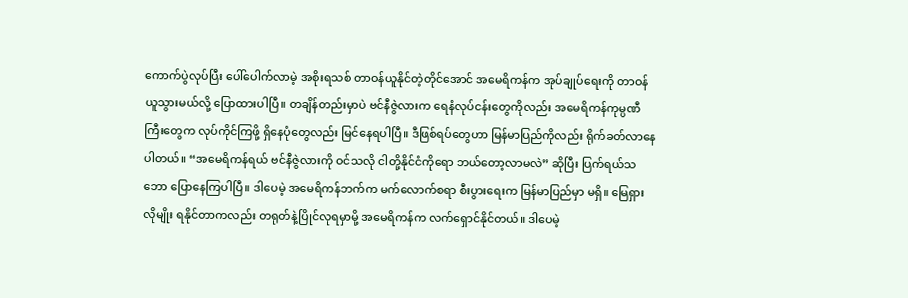ကောက်ပွဲလုပ်ပြီး ပေါ်ပေါက်လာမဲ့ အစိုးရသစ် တာဝန်ယူနိုင်တဲ့တိုင်အောင် အမေရိကန်က အုပ်ချုပ်ရေးကို တာဝန်ယူသွားမယ်လို့ ပြောထားပါပြီ။ တချိန်တည်းမှာပဲ ဗင်နီဇွဲလားက ရေနံလုပ်ငန်းတွေကိုလည်း အမေရိကန်ကုမ္ပဏီကြီးတွေက လုပ်ကိုင်ကြဖို့ ရှိနေပုံတွေလည်း မြင်နေရပါပြီ။ ဒီဖြစ်ရပ်တွေဟာ မြန်မာပြည်ကိုလည်း ရိုက်ခတ်လာနေပါတယ်။ “အမေရိကန်ရယ် ဗင်နီဇွဲလားကို ဝင်သလို ငါတို့နိုင်ငံကိုရော ဘယ်တော့လာမလဲ” ဆိုပြီး ပြက်ရယ်သဘော ပြောနေကြပါပြီ။ ဒါပေမဲ့ အမေရိကန်ဘက်က မက်လောက်စရာ စီးပွားရေးက မြန်မာပြည်မှာ မရှိ။ မြေရှားလိုမျိုး ရနိုင်တာကလည်း တရုတ်နဲ့ပြိုင်လုရမှာမို့ အမေရိကန်က လက်ရှောင်နိုင်တယ်။ ဒါပေမဲ့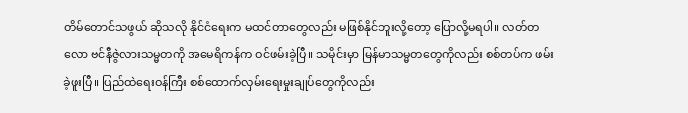တိမ်တောင်သဖွယ် ဆိုသလို နိုင်ငံရေးက မထင်တာတွေလည်း မဖြစ်နိုင်ဘူးလို့တော့ ပြောလို့မရပါ။ လတ်တလော ဗင်နီဇွဲလားသမ္မတကို အမေရိကန်က ဝင်ဖမ်းခဲ့ပြီ။ သမိုင်းမှာ မြန်မာသမ္မတတွေကိုလည်း စစ်တပ်က ဖမ်းခဲ့ဖူးပြီ။ ပြည်ထဲရေးဝန်ကြီး စစ်ထောက်လှမ်းရေးမှုးချုပ်တွေကိုလည်း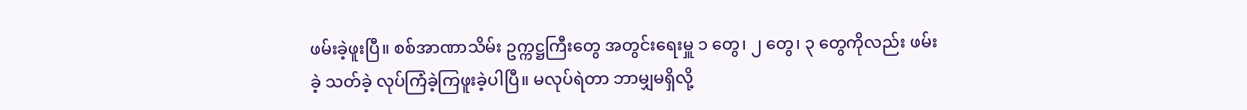ဖမ်းခဲ့ဖူးပြီ။ စစ်အာဏာသိမ်း ဥက္ကဋ္ဌကြီးတွေ အတွင်းရေးမှူ ၁ တွေ၊ ၂ တွေ၊ ၃ တွေကိုလည်း ဖမ်းခဲ့ သတ်ခဲ့ လုပ်ကြံခဲ့ကြဖူးခဲ့ပါပြီ။ မလုပ်ရဲတာ ဘာမျှမရှိလို့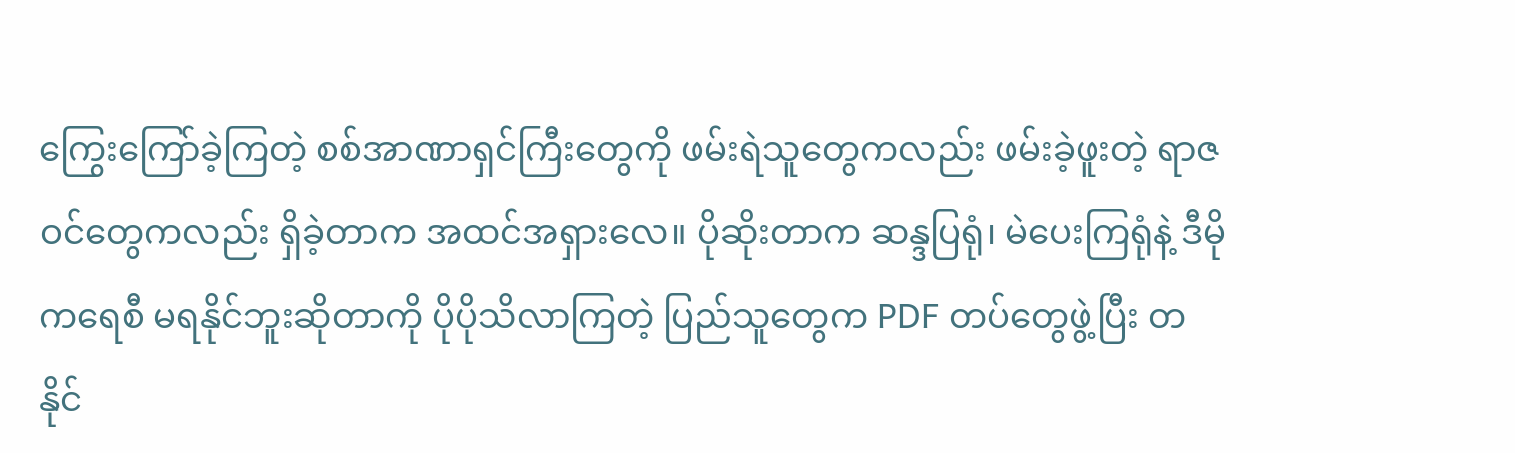ကြွေးကြော်ခဲ့ကြတဲ့ စစ်အာဏာရှင်ကြီးတွေကို ဖမ်းရဲသူတွေကလည်း ဖမ်းခဲ့ဖူးတဲ့ ရာဇဝင်တွေကလည်း ရှိခဲ့တာက အထင်အရှားလေ။ ပိုဆိုးတာက ဆန္ဒပြရုံ၊ မဲပေးကြရုံနဲ့ ဒီမိုကရေစီ မရနိုင်ဘူးဆိုတာကို ပိုပိုသိလာကြတဲ့ ပြည်သူတွေက PDF တပ်တွေဖွဲ့ပြီး တနိုင်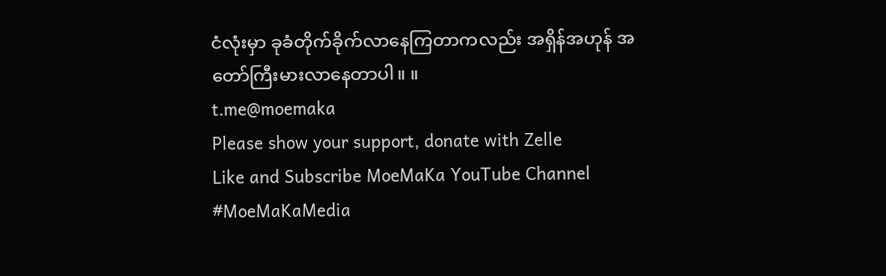ငံလုံးမှာ ခုခံတိုက်ခိုက်လာနေကြတာကလည်း အရှိန်အဟုန် အတော်ကြီးမားလာနေတာပါ။ ။
t.me@moemaka
Please show your support, donate with Zelle
Like and Subscribe MoeMaKa YouTube Channel
#MoeMaKaMedia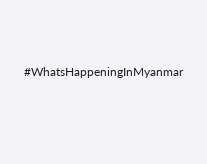#WhatsHappeningInMyanmar